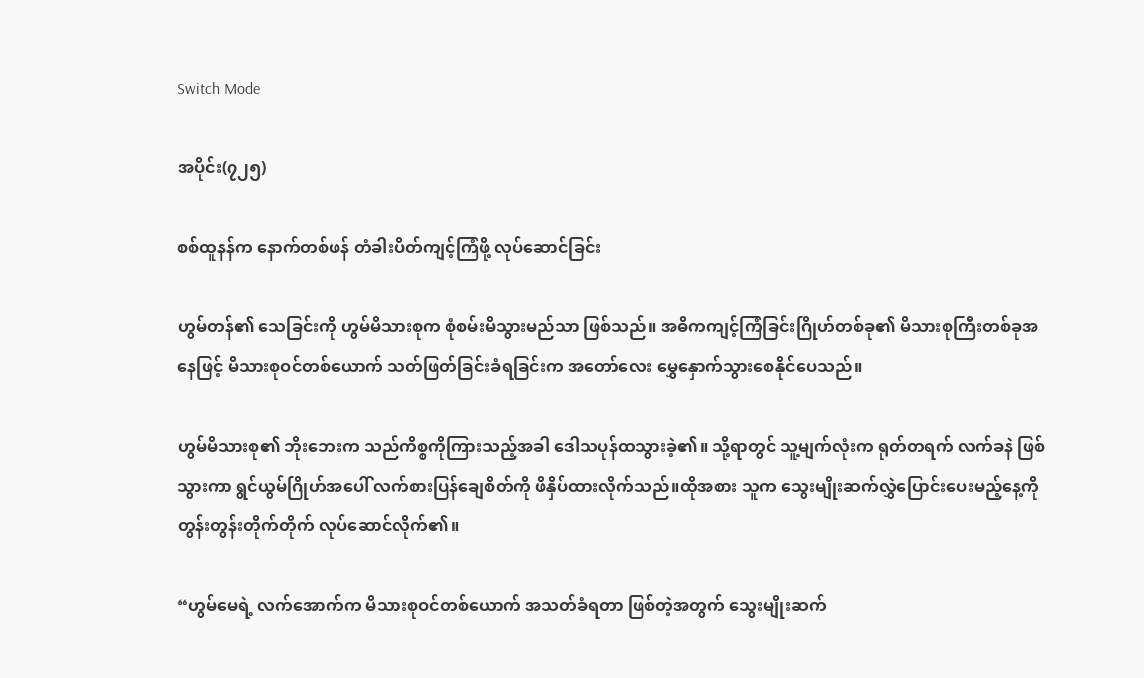Switch Mode

အပိုင်း(၇၂၅)

စစ်ထူနန်က နောက်တစ်ဖန် တံခါးပိတ်ကျင့်ကြံဖို့ လုပ်ဆောင်ခြင်း

ဟွမ်တန်၏ သေခြင်းကို ဟွမ်မိသားစုက စုံစမ်းမိသွားမည်သာ ဖြစ်သည်။ အဓိကကျင့်ကြံခြင်းဂြိုဟ်တစ်ခု၏ မိသားစုကြီးတစ်ခုအနေဖြင့် မိသားစုဝင်တစ်ယောက် သတ်ဖြတ်ခြင်းခံရခြင်းက အတော်လေး မွှေနှောက်သွားစေနိုင်ပေသည်။

ဟွမ်မိသားစု၏ ဘိုးဘေးက သည်ကိစ္စကိုကြားသည့်အခါ ဒေါသပုန်ထသွားခဲ့၏။ သို့ရာတွင် သူ့မျက်လုံးက ရုတ်တရက် လက်ခနဲ ဖြစ်သွားကာ ရွင်ယွမ်ဂြိုဟ်အပေါ် လက်စားပြန်ချေစိတ်ကို ဖိနှိပ်ထားလိုက်သည်။ထိုအစား သူက သွေးမျိုးဆက်လွှဲပြောင်းပေးမည့်နေ့ကို တွန်းတွန်းတိုက်တိုက် လုပ်ဆောင်လိုက်၏။

“ဟွမ်မေရဲ့ လက်အောက်က မိသားစုဝင်တစ်ယောက် အသတ်ခံရတာ ဖြစ်တဲ့အတွက် သွေးမျိုးဆက်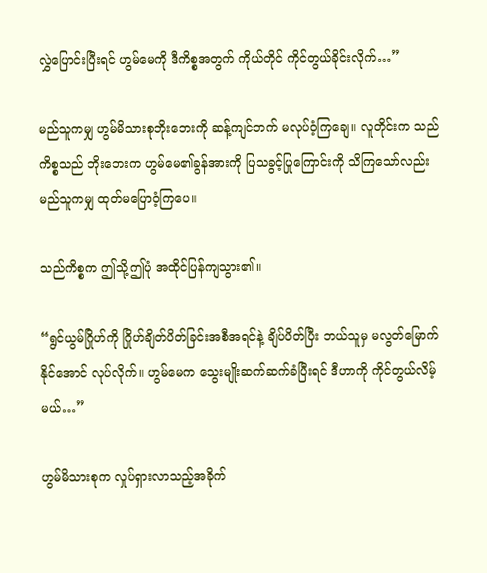လွှဲပြောင်းပြီးရင် ဟွမ်မေကို ဒီကိစ္စအတွက် ကိုယ်တိုင် ကိုင်တွယ်ခိုင်းလိုက်…”

မည်သူကမျှ ဟွမ်မိသားစုဘိုးဘေးကို ဆန့်ကျင်ဘက် မလုပ်ဝံ့ကြချေ။ လူတိုင်းက သည်ကိစ္စသည် ဘိုးဘေးက ဟွမ်မေ၏ခွန်အားကို ပြသခွင့်ပြုကြောင်းကို သိကြသော်လည်း မည်သူကမျှ ထုတ်မပြောဝံ့ကြပေ။

သည်ကိစ္စက ဤသို့ဤပုံ အထိုင်ပြန်ကျသွား၏။

“ရွင်ယွမ်ဂြိုဟ်ကို ဂြိုဟ်ချိတ်ပိတ်ခြင်းအစီအရင်နဲ့ ချိပ်ပိတ်ပြီး ဘယ်သူမှ မလွတ်မြောက်နိုင်အောင် လုပ်လိုက်။ ဟွမ်မေက သွေးမျိုးဆက်ဆက်ခံပြီးရင် ဒီဟာကို ကိုင်တွယ်လိမ့်မယ်…”

ဟွမ်မိသားစုက လှုပ်ရှားလာသည့်အခိုက်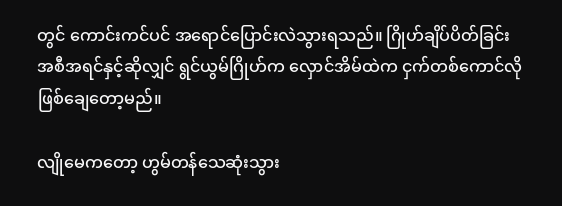တွင် ကောင်းကင်ပင် အရောင်ပြောင်းလဲသွားရသည်။ ဂြိုဟ်ချိပ်ပိတ်ခြင်းအစီအရင်နှင့်ဆိုလျှင် ရွင်ယွမ်ဂြိုဟ်က လှောင်အိမ်ထဲက ငှက်တစ်ကောင်လို ဖြစ်ချေတော့မည်။

လျိုမေကတော့ ဟွမ်တန်သေဆုံးသွား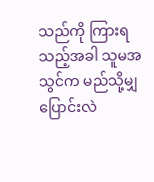သည်ကို ကြားရသည့်အခါ သူမအသွင်က မည်သို့မျှ ပြောင်းလဲ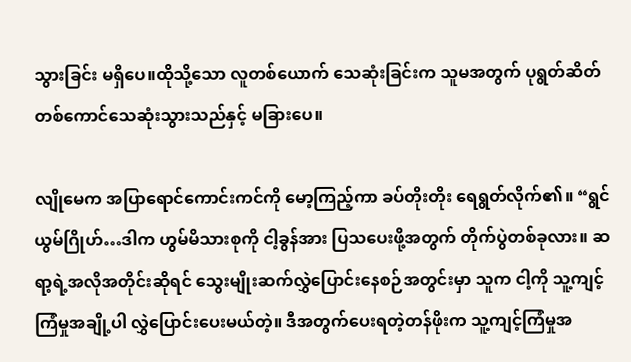သွားခြင်း မရှိပေ။ထိုသို့သော လူတစ်ယောက် သေဆုံးခြင်းက သူမအတွက် ပုရွတ်ဆိတ်တစ်ကောင်သေဆုံးသွားသည်နှင့် မခြားပေ။

လျိုမေက အပြာရောင်ကောင်းကင်ကို မော့ကြည့်ကာ ခပ်တိုးတိုး ရေရွတ်လိုက်၏။ “ရွင်ယွမ်ဂြိုဟ်…ဒါက ဟွမ်မိသားစုကို ငါ့ခွန်အား ပြသပေးဖို့အတွက် တိုက်ပွဲတစ်ခုလား။ ဆရာ့ရဲ့အလိုအတိုင်းဆိုရင် သွေးမျိုးဆက်လွှဲပြောင်းနေစဉ်အတွင်းမှာ သူက ငါ့ကို သူ့ကျင့်ကြံမှုအချို့ပါ လွှဲပြောင်းပေးမယ်တဲ့။ ဒီအတွက်ပေးရတဲ့တန်ဖိုးက သူ့ကျင့်ကြံမှုအ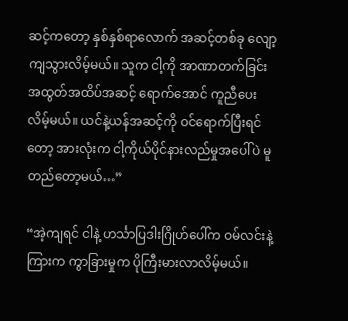ဆင့်ကတော့ နှစ်နှစ်ရာလောက် အဆင့်တစ်ခု လျော့ကျသွားလိမ့်မယ်။ သူက ငါ့ကို အာဏာတက်ခြင်းအထွတ်အထိပ်အဆင့် ရောက်အောင် ကူညီပေးလိမ့်မယ်။ ယင်နဲ့ယန်အဆင့်ကို ဝင်ရောက်ပြီးရင်တော့ အားလုံးက ငါ့ကိုယ်ပိုင်နားလည်မှုအပေါ်ပဲ မူတည်တော့မယ်…”

“အဲ့ကျရင် ငါနဲ့ ဟင်္သာပြဒါးဂြိုဟ်ပေါ်က ဝမ်လင်းနဲ့ကြားက ကွာခြားမှုက ပိုကြီးမားလာလိမ့်မယ်။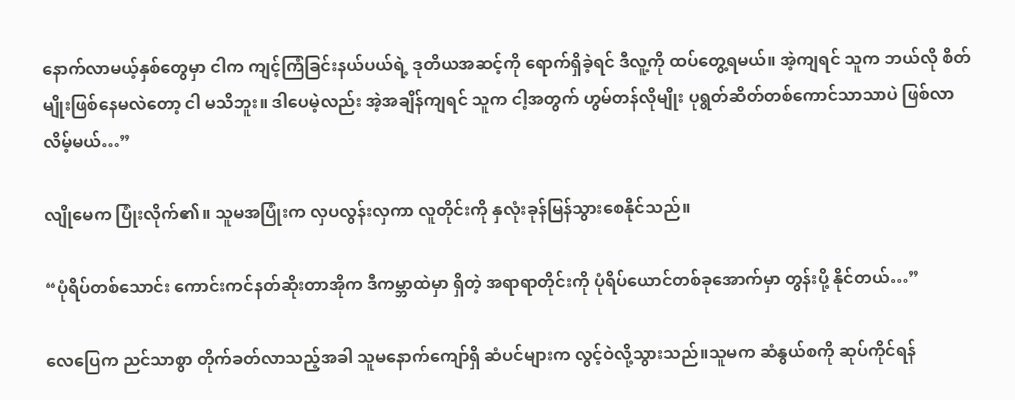နောက်လာမယ့်နှစ်တွေမှာ ငါက ကျင့်ကြံခြင်းနယ်ပယ်ရဲ့ ဒုတိယအဆင့်ကို ရောက်ရှိခဲ့ရင် ဒီလူ့ကို ထပ်တွေ့ရမယ်။ အဲ့ကျရင် သူက ဘယ်လို စိတ်မျိုးဖြစ်နေမလဲတော့ ငါ မသိဘူး။ ဒါပေမဲ့လည်း အဲ့အချိန်ကျရင် သူက ငါ့အတွက် ဟွမ်တန်လိုမျိုး ပုရွတ်ဆိတ်တစ်ကောင်သာသာပဲ ဖြစ်လာလိမ့်မယ်…”

လျိုမေက ပြုံးလိုက်၏။ သူမအပြုံးက လှပလွန်းလှကာ လူတိုင်းကို နှလုံးခုန်မြန်သွားစေနိုင်သည်။

“ပုံရိပ်တစ်သောင်း ကောင်းကင်နတ်ဆိုးတာအိုက ဒီကမ္ဘာထဲမှာ ရှိတဲ့ အရာရာတိုင်းကို ပုံရိပ်ယောင်တစ်ခုအောက်မှာ တွန်းပို့ နိုင်တယ်…”

လေပြေက ညင်သာစွာ တိုက်ခတ်လာသည့်အခါ သူမနောက်ကျော်ရှိ ဆံပင်များက လွင့်ဝဲလို့သွားသည်။သူမက ဆံနွယ်စကို ဆုပ်ကိုင်ရန်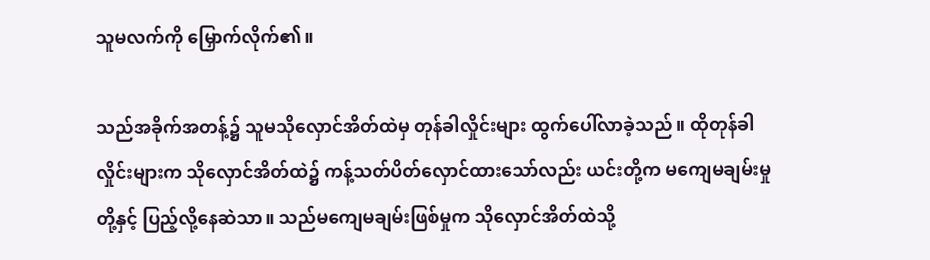သူမလက်ကို မြှောက်လိုက်၏။

သည်အခိုက်အတန့်၌ သူမသိုလှောင်အိတ်ထဲမှ တုန်ခါလှိုင်းများ ထွက်ပေါ်လာခဲ့သည်။ ထိုတုန်ခါလှိုင်းများက သိုလှောင်အိတ်ထဲ၌ ကန့်သတ်ပိတ်လှောင်ထားသော်လည်း ယင်းတို့က မကျေမချမ်းမှုတို့နှင့် ပြည့်လို့နေဆဲသာ။ သည်မကျေမချမ်းဖြစ်မှုက သိုလှောင်အိတ်ထဲသို့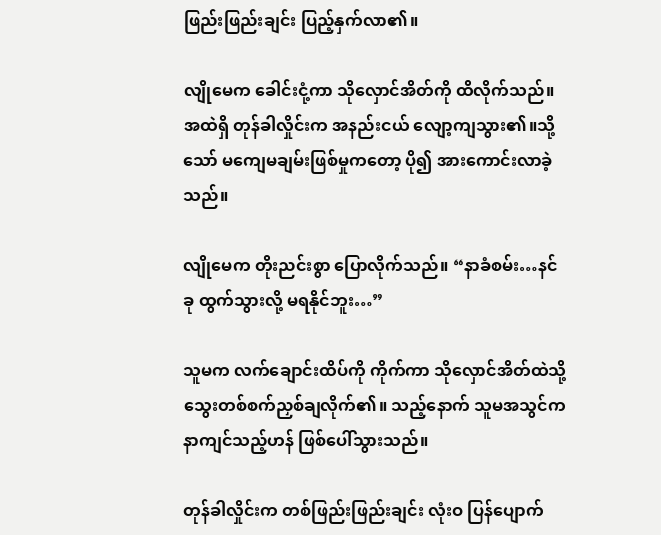ဖြည်းဖြည်းချင်း ပြည့်နှက်လာ၏။

လျိုမေက ခေါင်းငုံ့ကာ သိုလှောင်အိတ်ကို ထိလိုက်သည်။ အထဲရှိ တုန်ခါလှိုင်းက အနည်းငယ် လျော့ကျသွား၏။သို့သော် မကျေမချမ်းဖြစ်မှုကတော့ ပို၍ အားကောင်းလာခဲ့သည်။

လျိုမေက တိုးညင်းစွာ ပြောလိုက်သည်။ “နာခံစမ်း…နင်ခု ထွက်သွားလို့ မရနိုင်ဘူး…”

သူမက လက်ချောင်းထိပ်ကို ကိုက်ကာ သိုလှောင်အိတ်ထဲသို့ သွေးတစ်စက်ညှစ်ချလိုက်၏။ သည့်နောက် သူမအသွင်က နာကျင်သည့်ဟန် ဖြစ်ပေါ်သွားသည်။

တုန်ခါလှိုင်းက တစ်ဖြည်းဖြည်းချင်း လုံးဝ ပြန်ပျောက်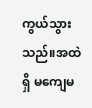ကွယ်သွားသည်။အထဲရှိ မကျေမ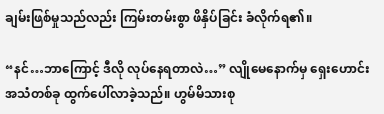ချမ်းဖြစ်မှုသည်လည်း ကြမ်းတမ်းစွာ ဖိနှိပ်ခြင်း ခံလိုက်ရ၏။

“နင်…ဘာကြောင့် ဒီလို လုပ်နေရတာလဲ…” လျိုမေနောက်မှ ရှေးဟောင်းအသံတစ်ခု ထွက်ပေါ်လာခဲ့သည်။ ဟွမ်မိသားစု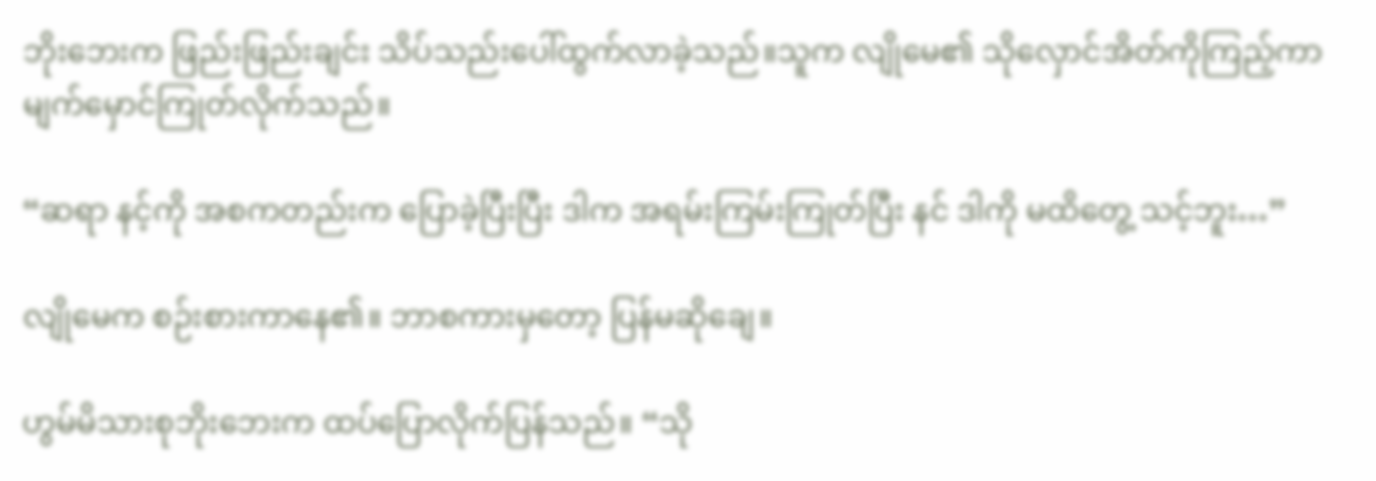ဘိုးဘေးက ဖြည်းဖြည်းချင်း သိပ်သည်းပေါ်ထွက်လာခဲ့သည်။သူက လျိုမေ၏ သိုလှောင်အိတ်ကိုကြည့်ကာ မျက်မှောင်ကြုတ်လိုက်သည်။

“ဆရာ နင့်ကို အစကတည်းက ပြောခဲ့ပြီးပြီး ဒါက အရမ်းကြမ်းကြုတ်ပြီး နင် ဒါကို မထိတွေ့ သင့်ဘူး…”

လျိုမေက စဉ်းစားကာနေ၏။ ဘာစကားမှတော့ ပြန်မဆိုချေ။

ဟွမ်မိသားစုဘိုးဘေးက ထပ်ပြောလိုက်ပြန်သည်။ “သို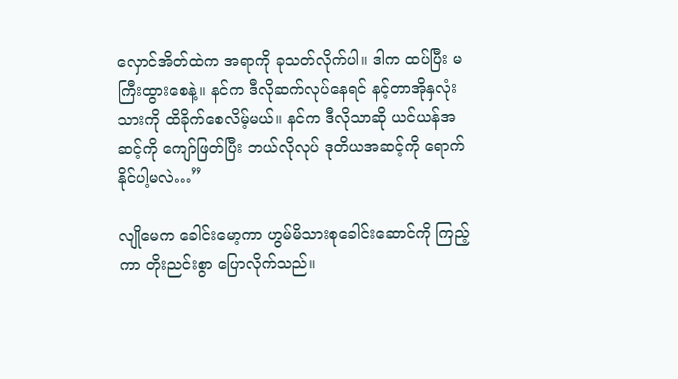လှောင်အိတ်ထဲက အရာကို ခုသတ်လိုက်ပါ။ ဒါက ထပ်ပြီး မကြီးထွားစေနဲ့။ နင်က ဒီလိုဆက်လုပ်နေရင် နင့်တာအိုနှလုံးသားကို ထိခိုက်စေလိမ့်မယ်။ နင်က ဒီလိုသာဆို ယင်ယန်အဆင့်ကို ကျော်ဖြတ်ပြီး ဘယ်လိုလုပ် ဒုတိယအဆင့်ကို ရောက်နိုင်ပါ့မလဲ…”

လျိုမေက ခေါင်းမော့ကာ ဟွမ်မိသားစုခေါင်းဆောင်ကို ကြည့်ကာ တိုးညင်းစွာ ပြောလိုက်သည်။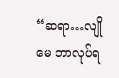“ဆရာ…လျိုမေ ဘာလုပ်ရ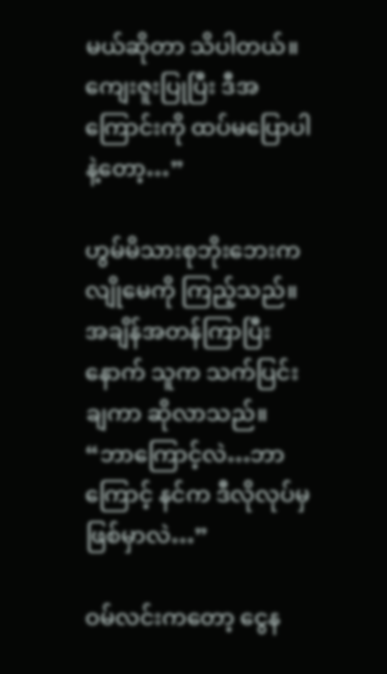မယ်ဆိုတာ သိပါတယ်။ ကျေးဇူးပြုပြီး ဒီအကြောင်းကို ထပ်မပြောပါနဲ့တော့…”

ဟွမ်မိသားစုဘိုးဘေးက လျိုမေကို ကြည့်သည်။ အချိန်အတန်ကြာပြီးနောက် သူက သက်ပြင်းချကာ ဆိုလာသည်။ “ဘာကြောင့်လဲ…ဘာကြောင့် နင်က ဒီလိုလုပ်မှ ဖြစ်မှာလဲ…”

ဝမ်လင်းကတော့ ငွေန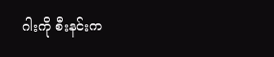ဂါးကို စီးနင်းက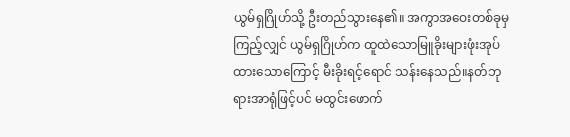ယွမ်ရှဂြိုဟ်သို့ ဦးတည်သွားနေ၏။ အကွာအဝေးတစ်ခုမှ ကြည့်လျှင် ယွမ်ရှဂြိုဟ်က ထူထဲသောမြူခိုးများဖုံးအုပ်ထားသောကြောင့် မီးခိုးရင့်ရောင် သန်းနေသည်။နတ်ဘုရားအာရုံဖြင့်ပင် မထွင်းဖောက်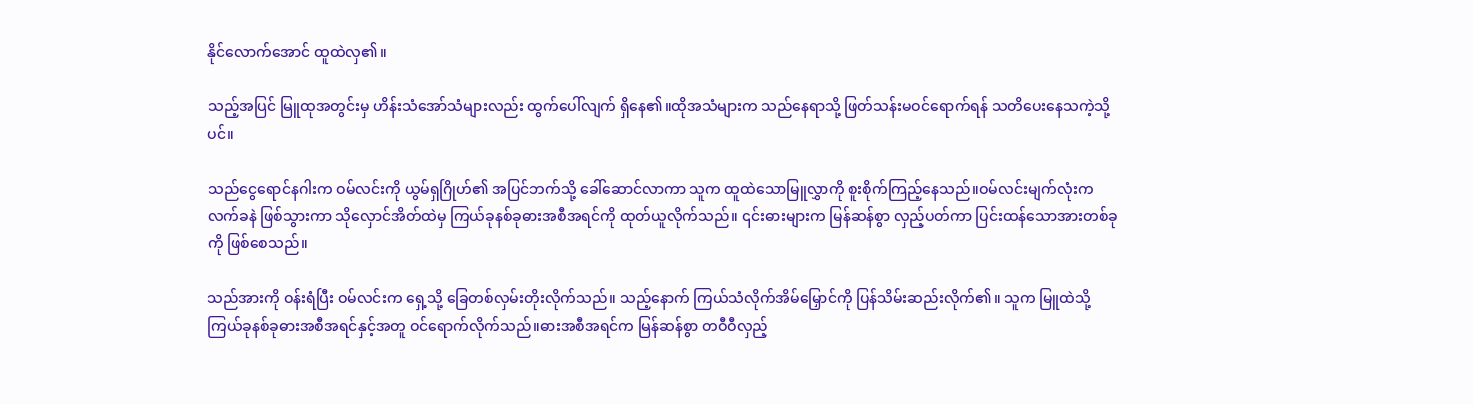နိုင်လောက်အောင် ထူထဲလှ၏။

သည့်အပြင် မြူထုအတွင်းမှ ဟိန်းသံအော်သံများလည်း ထွက်ပေါ်လျက် ရှိနေ၏။ထိုအသံများက သည်နေရာသို့ ဖြတ်သန်းမဝင်ရောက်ရန် သတိပေးနေသကဲ့သို့ပင်။

သည်ငွေရောင်နဂါးက ဝမ်လင်းကို ယွမ်ရှဂြိုဟ်၏ အပြင်ဘက်သို့ ခေါ်ဆောင်လာကာ သူက ထူထဲသောမြူလွှာကို စူးစိုက်ကြည့်နေသည်။ဝမ်လင်းမျက်လုံးက လက်ခနဲ ဖြစ်သွားကာ သိုလှောင်အိတ်ထဲမှ ကြယ်ခုနစ်ခုဓားအစီအရင်ကို ထုတ်ယူလိုက်သည်။ ၎င်းဓားများက မြန်ဆန်စွာ လှည့်ပတ်ကာ ပြင်းထန်သောအားတစ်ခုကို ဖြစ်စေသည်။

သည်အားကို ဝန်းရံပြီး ဝမ်လင်းက ရှေ့သို့ ခြေတစ်လှမ်းတိုးလိုက်သည်။ သည့်နောက် ကြယ်သံလိုက်အိမ်မြှောင်ကို ပြန်သိမ်းဆည်းလိုက်၏။ သူက မြူထဲသို့ ကြယ်ခုနစ်ခုဓားအစီအရင်နှင့်အတူ ဝင်ရောက်လိုက်သည်။ဓားအစီအရင်က မြန်ဆန်စွာ တဝီဝီလှည့်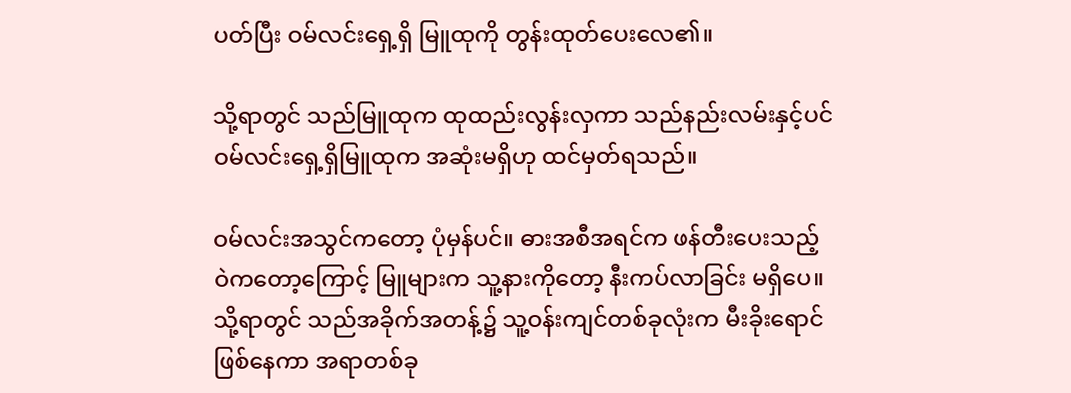ပတ်ပြီး ဝမ်လင်းရှေ့ရှိ မြူထုကို တွန်းထုတ်ပေးလေ၏။

သို့ရာတွင် သည်မြူထုက ထုထည်းလွန်းလှကာ သည်နည်းလမ်းနှင့်ပင် ဝမ်လင်းရှေ့ရှိမြူထုက အဆုံးမရှိဟု ထင်မှတ်ရသည်။

ဝမ်လင်းအသွင်ကတော့ ပုံမှန်ပင်။ ဓားအစီအရင်က ဖန်တီးပေးသည့် ဝဲကတော့ကြောင့် မြူများက သူ့နားကိုတော့ နီးကပ်လာခြင်း မရှိပေ။ သို့ရာတွင် သည်အခိုက်အတန့်၌ သူ့ဝန်းကျင်တစ်ခုလုံးက မီးခိုးရောင်ဖြစ်နေကာ အရာတစ်ခု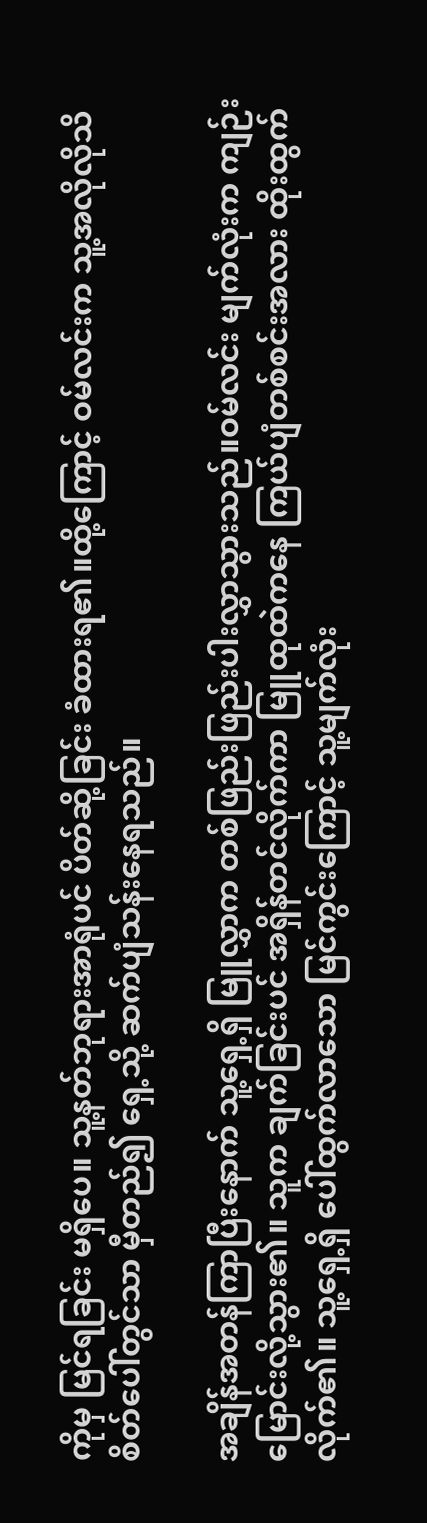ကိုမှ မြင်ရခြင်း မရှိပေ။ သူ့နတ်ဘုရားအာရုံပင် ပိတ်ဆို့ခြင်း ခံထားရ၏။ထို့ကြောင့် ဝမ်လင်းက သူ့အလိုလိုသိစိတ်ပေါ်တွင်သာ မှီတည်၍ ရှေ့သို့ ဆက်ပျံသန်းနေရသည်။

အချိန်အတန်ကြာပြီးနောက် သူ့ရှေ့ရှိ မြူလွှာက တစ်ဖြည်းဖြည်းပါးလွှာသွားသည်။ဝမ်လင်း မျက်လုံးက ကျဉ်းမြောင်းလို့သွား၏။ သူက ချက်ခြင်းပင် အရှိန်တင်လိုက်ကာ မြူထုထဲကနေ ကြယ်ပျံတစ်စင်းအလား ထိုးထွက်လိုက်၏။ သူ့ရှေ့ရှိ ပေါ်ထွက်လာသော မြင်ကွင်းကြောင့် သူ့မျက်လုံး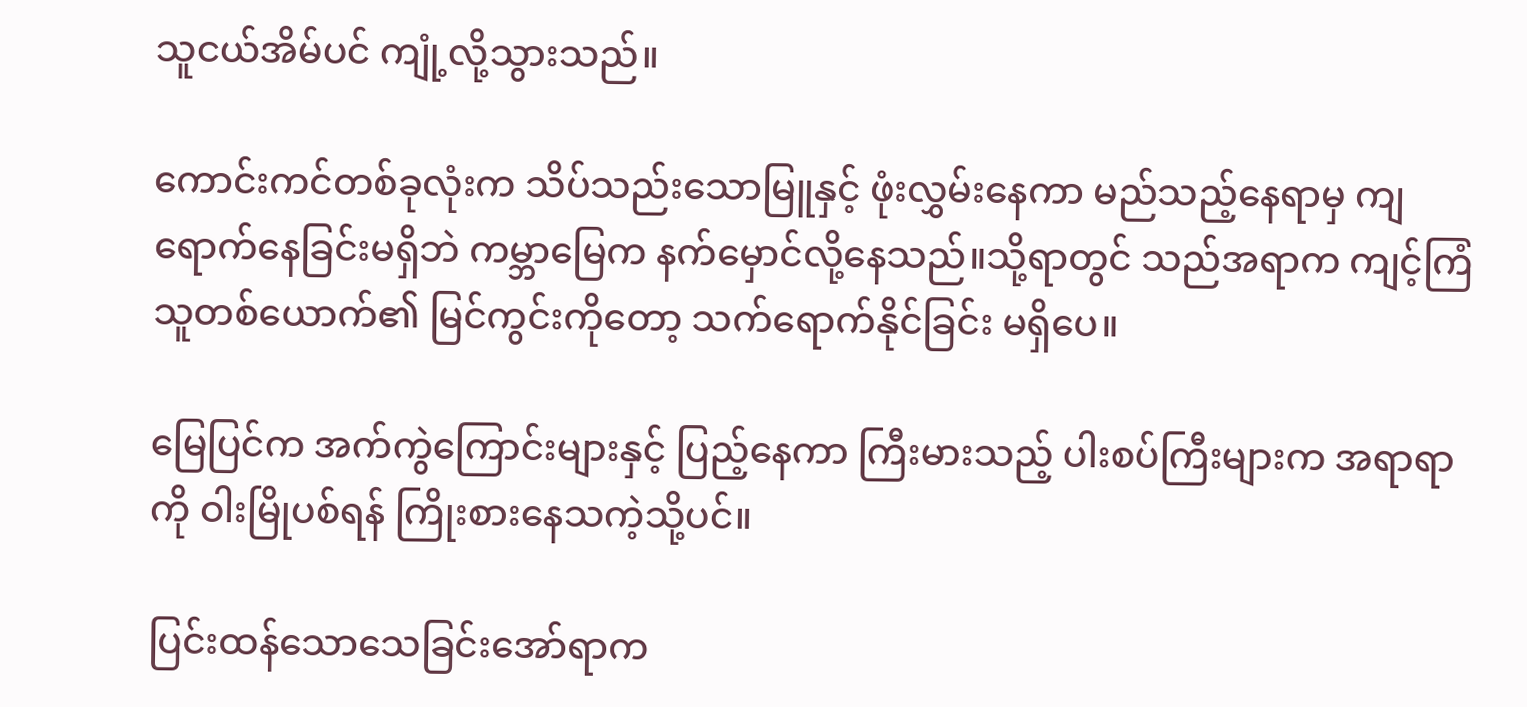သူငယ်အိမ်ပင် ကျုံ့လို့သွားသည်။

ကောင်းကင်တစ်ခုလုံးက သိပ်သည်းသောမြူနှင့် ဖုံးလွှမ်းနေကာ မည်သည့်နေရာမှ ကျရောက်နေခြင်းမရှိဘဲ ကမ္ဘာမြေက နက်မှောင်လို့နေသည်။သို့ရာတွင် သည်အရာက ကျင့်ကြံသူတစ်ယောက်၏ မြင်ကွင်းကိုတော့ သက်ရောက်နိုင်ခြင်း မရှိပေ။

မြေပြင်က အက်ကွဲကြောင်းများနှင့် ပြည့်နေကာ ကြီးမားသည့် ပါးစပ်ကြီးများက အရာရာကို ဝါးမြိုပစ်ရန် ကြိုးစားနေသကဲ့သို့ပင်။

ပြင်းထန်သောသေခြင်းအော်ရာက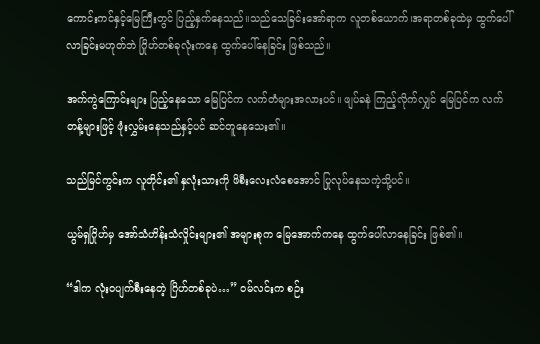ကောင်းကင်နှင့်မြေကြီးတွင် ပြည့်နှက်နေသည်။သည်သေခြင်းအော်ရာက လူတစ်ယောက်၊အရာတစ်ခုထဲမှ ထွက်ပေါ်လာခြင်းမဟုတ်ဘဲ ဂြိုဟ်တစ်ခုလုံးကနေ ထွက်ပေါ်နေခြင်း ဖြစ်သည်။

အက်ကွဲကြောင်းများ ပြည့်နေသော မြေပြင်က လက်တံများအလားပင်။ ဖျပ်ခနဲ ကြည့်လိုက်လျှင် မြေပြင်က လက်တန့်များဖြင့် ဖုံးလွှမ်းနေသည်နှင့်ပင် ဆင်တူနေသေး၏။

သည်မြင်ကွင်းက လူတိုင်း၏ နှလုံးသားကို ဖိစီးလေးလံစေအောင် ပြုလုပ်နေသကဲ့သို့ပင်။

ယွမ်ရှဂြိုဟ်မှ အော်သံဟိန်းသံလှိုင်းများ၏ အများစုက မြေအောက်ကနေ ထွက်ပေါ်လာနေခြင်း ဖြစ်၏။

“ဒါက လုံးဝပျက်စီးနေတဲ့ ဂြိဟ်တစ်ခုပဲ…” ဝမ်လင်းက စဉ်း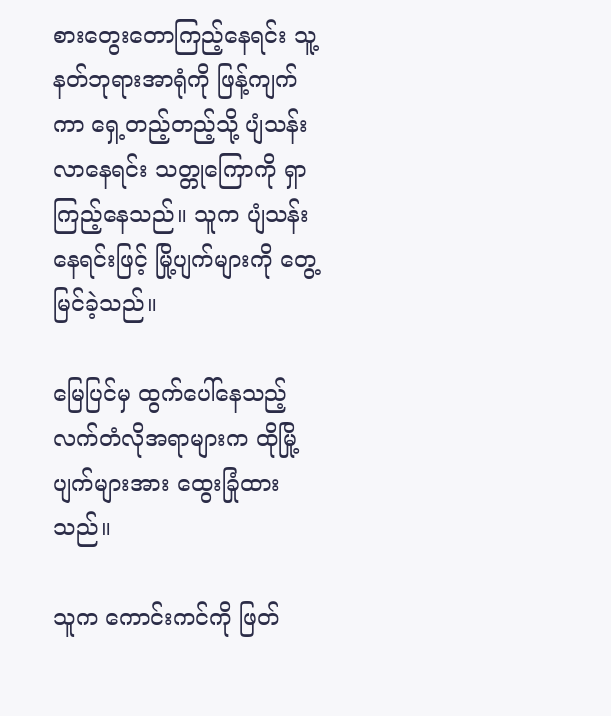စားတွေးတောကြည့်နေရင်း သူ့နတ်ဘုရားအာရုံကို ဖြန့်ကျက်ကာ ရှေ့တည့်တည့်သို့ ပျံသန်းလာနေရင်း သတ္တုကြောကို ရှာကြည့်နေသည်။ သူက ပျံသန်းနေရင်းဖြင့် မြို့ပျက်များကို တွေ့မြင်ခဲ့သည်။

မြေပြင်မှ ထွက်ပေါ်နေသည့် လက်တံလိုအရာများက ထိုမြို့ပျက်များအား ထွေးခြုံထားသည်။

သူက ကောင်းကင်ကို ဖြတ်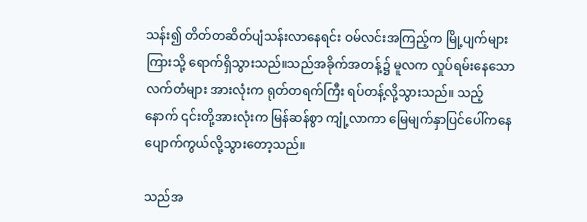သန်း၍ တိတ်တဆိတ်ပျံသန်းလာနေရင်း ဝမ်လင်းအကြည့်က မြို့ပျက်များကြားသို့ ရောက်ရှိသွားသည်။သည်အခိုက်အတန့်၌ မူလက လှုပ်ရမ်းနေသောလက်တံများ အားလုံးက ရုတ်တရက်ကြီး ရပ်တန့်လို့သွားသည်။ သည့်နောက် ၎င်းတို့အားလုံးက မြန်ဆန်စွာ ကျုံ့လာကာ မြေမျက်နှာပြင်ပေါ်ကနေ ပျောက်ကွယ်လို့သွားတော့သည်။

သည်အ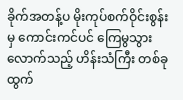ခိုက်အတန့်ပ မိုးကုပ်စက်ဝိုင်းစွန်းမှ ကောင်းကင်ပင် ကြေမွသွားလောက်သည့် ဟိန်းသံကြီး တစ်ခု ထွက်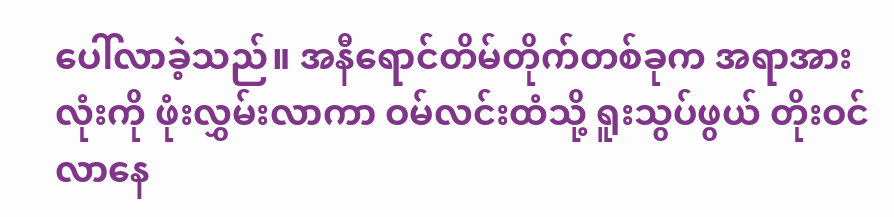ပေါ်လာခဲ့သည်။ အနီရောင်တိမ်တိုက်တစ်ခုက အရာအားလုံးကို ဖုံးလွှမ်းလာကာ ဝမ်လင်းထံသို့ ရူးသွပ်ဖွယ် တိုးဝင်လာနေ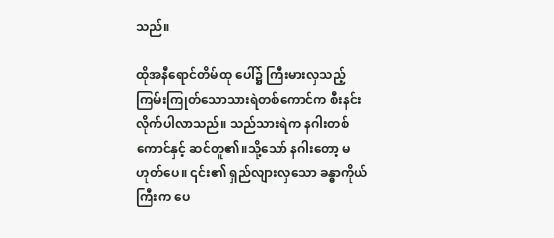သည်။

ထိုအနီရောင်တိမ်ထု ပေါ်၌ ကြီးမားလှသည့် ကြမ်းကြုတ်သောသားရဲတစ်ကောင်က စီးနင်းလိုက်ပါလာသည်။ သည်သားရဲက နဂါးတစ်ကောင်နှင့် ဆင်တူ၏။သို့သော် နဂါးတော့ မဟုတ်ပေ။ ၎င်း၏ ရှည်လျားလှသော ခန္ဓာကိုယ်ကြီးက ပေ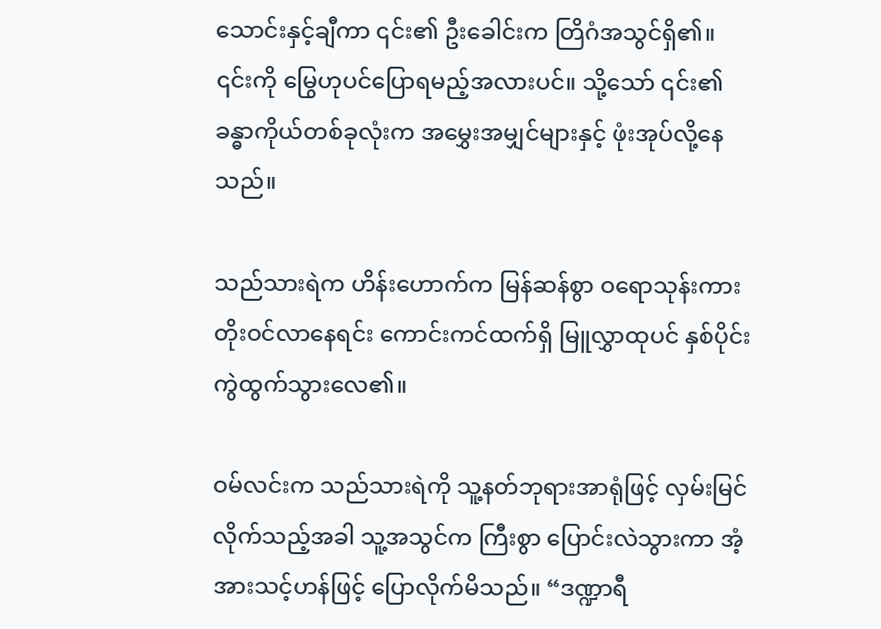သောင်းနှင့်ချီကာ ၎င်း၏ ဦးခေါင်းက တြိဂံအသွင်ရှိ၏။ ၎င်းကို မြွေဟုပင်ပြောရမည့်အလားပင်။ သို့သော် ၎င်း၏ ခန္ဓာကိုယ်တစ်ခုလုံးက အမွှေးအမျှင်များနှင့် ဖုံးအုပ်လို့နေသည်။

သည်သားရဲက ဟိန်းဟောက်က မြန်ဆန်စွာ ဝရောသုန်းကား တိုးဝင်လာနေရင်း ကောင်းကင်ထက်ရှိ မြူလွှာထုပင် နှစ်ပိုင်းကွဲထွက်သွားလေ၏။

ဝမ်လင်းက သည်သားရဲကို သူ့နတ်ဘုရားအာရုံဖြင့် လှမ်းမြင်လိုက်သည့်အခါ သူ့အသွင်က ကြီးစွာ ပြောင်းလဲသွားကာ အံ့အားသင့်ဟန်ဖြင့် ပြောလိုက်မိသည်။ “ဒဏ္ဍာရီ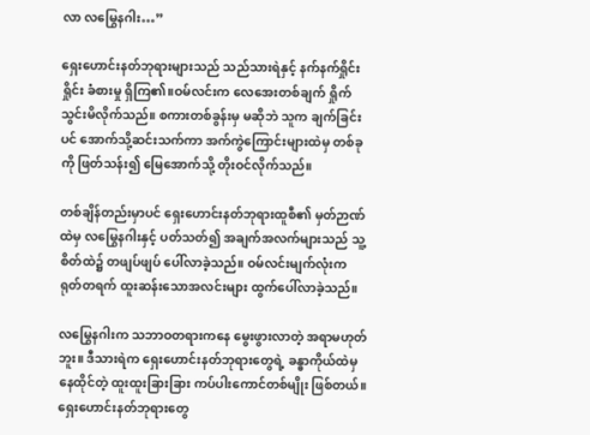လာ လမြွေနဂါး…”

ရှေးဟောင်းနတ်ဘုရားများသည် သည်သားရဲနှင့် နက်နက်ရှိုင်းရှိုင်း ခံစားမှု ရှိကြ၏။ဝမ်လင်းက လေအေးတစ်ချက် ရှိုက်သွင်းမိလိုက်သည်။ စကားတစ်ခွန်းမှ မဆိုဘဲ သူက ချက်ခြင်းပင် အောက်သို့ဆင်းသက်ကာ အက်ကွဲကြောင်းများထဲမှ တစ်ခုကို ဖြတ်သန်း၍ မြေအောက်သို့ တိုးဝင်လိုက်သည်။

တစ်ချိန်တည်းမှာပင် ရှေးဟောင်းနတ်ဘုရားထူစီ၏ မှတ်ဉာဏ်ထဲမှ လမြွေနဂါးနှင့် ပတ်သတ်၍ အချက်အလက်များသည် သူ့စိတ်ထဲ၌ တဖျပ်ဖျပ် ပေါ်လာခဲ့သည်။ ဝမ်လင်းမျက်လုံးက ရုတ်တရက် ထူးဆန်းသောအလင်းများ ထွက်ပေါ်လာခဲ့သည်။

လမြွေနဂါးက သဘာဝတရားကနေ မွေးဖွားလာတဲ့ အရာမဟုတ်ဘူး။ ဒီသားရဲက ရှေးဟောင်းနတ်ဘုရားတွေရဲ့ ခန္ဓာကိုယ်ထဲမှ နေထိုင်တဲ့ ထူးထူးခြားခြား ကပ်ပါးကောင်တစ်မျိုး ဖြစ်တယ်။ ရှေးဟောင်းနတ်ဘုရားတွေ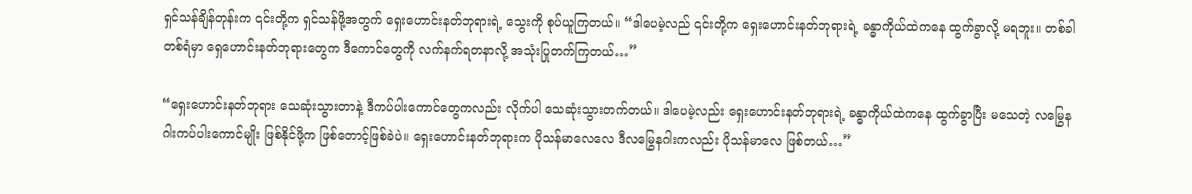ရှင်သန်ချိန်တုန်းက ၎င်းတို့က ရှင်သန်ဖို့အတွက် ရှေးဟောင်းနတ်ဘုရားရဲ့ သွေးကို စုပ်ယူကြတယ်။ “ဒါပေမဲ့လည် ၎င်းတို့က ရှေးဟောင်းနတ်ဘုရားရဲ့ ခန္ဓာကိုယ်ထဲကနေ ထွက်ခွာလို့ မရဘူး။ တစ်ခါတစ်ရံမှာ ရှေဟောင်းနတ်ဘုရားတွေက ဒီကောင်တွေကို လက်နက်ရတနာလို့ အသုံးပြုတက်ကြတယ်…”

“ရှေးဟောင်းနတ်ဘုရား သေဆုံးသွားတာနဲ့ ဒီကပ်ပါးကောင်တွေကလည်း လိုက်ပါ သေဆုံးသွားတက်တယ်။ ဒါပေမဲ့လည်း ရှေးဟောင်းနတ်ဘုရားရဲ့ ခန္ဓာကိုယ်ထဲကနေ ထွက်ခွာပြီး မသေတဲ့ လမြွေနဂါးကပ်ပါးကောင်မျိုး ဖြစ်နိုင်ဖို့က ဖြစ်တောင့်ဖြစ်ခဲပဲ။ ရှေးဟောင်းနတ်ဘုရားက ပိုသန်မာလေလေ ဒီလမြွေနဂါးကလည်း ပိုသန်မာလေ ဖြစ်တယ်…”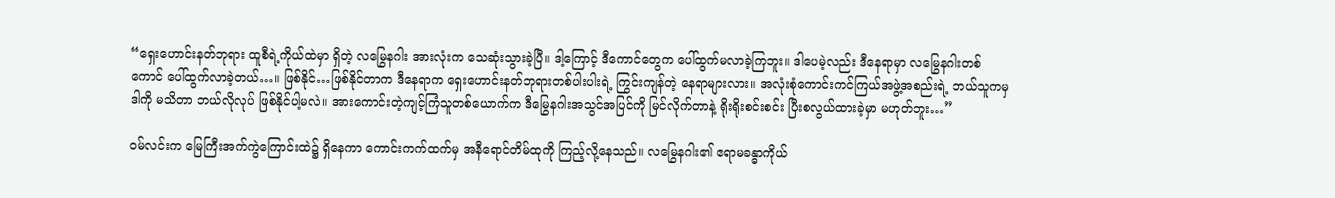“ရှေးဟောင်းနတ်ဘုရား ထူစီရဲ့ကိုယ်ထဲမှာ ရှိတဲ့ လမြွေနဂါး အားလုံးက သေဆုံးသွားခဲ့ပြီ။ ဒါ့ကြောင့် ဒီကောင်တွေက ပေါ်ထွက်မလာခဲ့ကြဘူး။ ဒါပေမဲ့လည်း ဒီနေရာမှာ လမြွေနဂါးတစ်ကောင် ပေါ်ထွက်လာခဲ့တယ်…။ ဖြစ်နိုင်…ဖြစ်နိုင်တာက ဒီနေရာက ရှေးဟောင်းနတ်ဘုရားတစ်ပါးပါးရဲ့ ကြွင်းကျန်တဲ့ နေရာများလား။ အလုံးစုံကောင်းကင်ကြယ်အဖွဲ့အစည်းရဲ့ ဘယ်သူကမှ ဒါကို မသိတာ ဘယ်လိုလုပ် ဖြစ်နိုင်ပါ့မလဲ။ အားကောင်းတဲ့ကျင့်ကြံသူတစ်ယောက်က ဒီမြွေနဂါးအသွင်အပြင်ကို မြင်လိုက်တာနဲ့ ရိုးရိုးစင်းစင်း ပြီးစလွယ်ထားခဲ့မှာ မဟုတ်ဘူး…”

ဝမ်လင်းက မြေကြီးအက်ကွဲကြောင်းထဲ၌ ရှိနေကာ ကောင်းကက်ထက်မှ အနီရောင်တိမ်ထုကို ကြည့်လို့နေသည်။ လမြွေနဂါး၏ ဧရာမခန္ဓာကိုယ်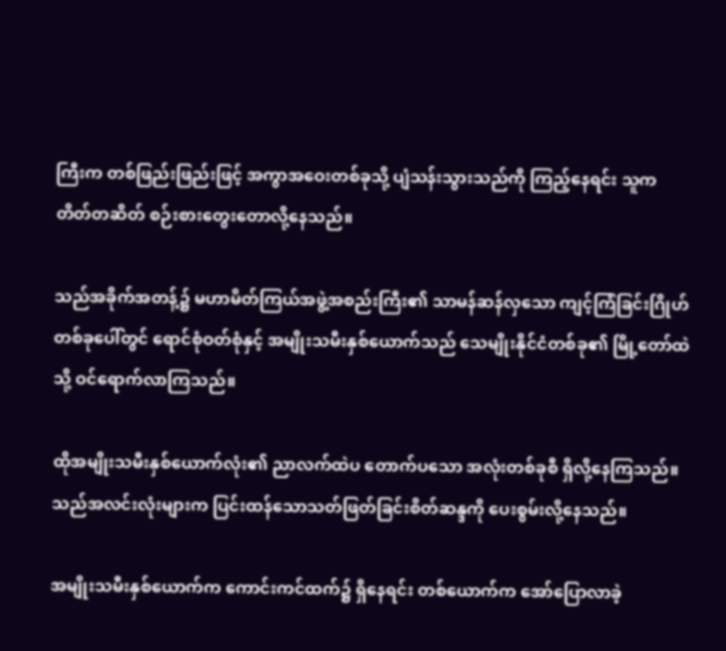ကြီးက တစ်ဖြည်းဖြည်းဖြင့် အကွာအဝေးတစ်ခုသို့ ပျံသန်းသွားသည်ကို ကြည့်နေရင်း သူက တိတ်တဆိတ် စဉ်းစားတွေးတောလို့နေသည်။

သည်အခိုက်အတန့်၌ မဟာမိတ်ကြယ်အဖွဲ့အစည်းကြီး၏ သာမန်ဆန်လှသော ကျင့်ကြံခြင်းဂြိုဟ်တစ်ခုပေါ်တွင် ရောင်စုံဝတ်စုံနှင့် အမျိုးသမီးနှစ်ယောက်သည် သေမျိုးနိုင်ငံတစ်ခု၏ မြို့တော်ထဲသို့ ဝင်ရောက်လာကြသည်။

ထိုအမျိုးသမီးနှစ်ယောက်လုံး၏ ညာလက်ထဲပ တောက်ပသော အလုံးတစ်ခုစီ ရှိလို့နေကြသည်။သည်အလင်းလုံးများက ပြင်းထန်သောသတ်ဖြတ်ခြင်းစိတ်ဆန္ဒကို ပေးစွမ်းလို့နေသည်။

အမျိုးသမီးနှစ်ယောက်က ကောင်းကင်ထက်၌ ရှိနေရင်း တစ်ယောက်က အော်ပြောလာခဲ့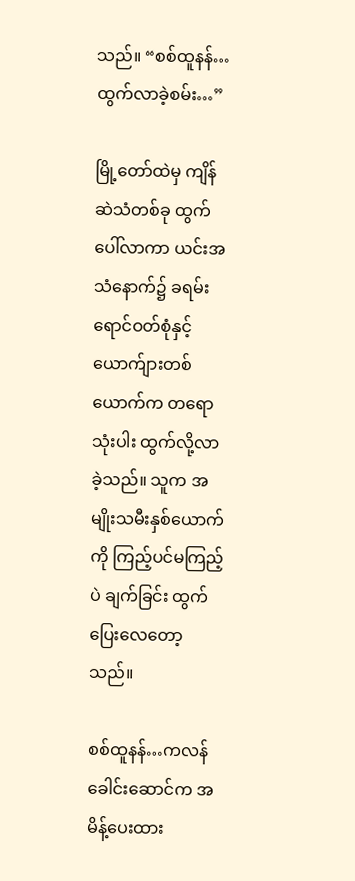သည်။ “စစ်ထူနန်…ထွက်လာခဲ့စမ်း…”

မြို့တော်ထဲမှ ကျိန်ဆဲသံတစ်ခု ထွက်ပေါ်လာကာ ယင်းအသံနောက်၌ ခရမ်းရောင်ဝတ်စုံနှင့် ယောက်ျားတစ်ယောက်က တရောသုံးပါး ထွက်လို့လာခဲ့သည်။ သူက အမျိုးသမီးနှစ်ယောက်ကို ကြည့်ပင်မကြည့်ပဲ ချက်ခြင်း ထွက်ပြေးလေတော့သည်။

စစ်ထူနန်…ကလန်ခေါင်းဆောင်က အမိန့်ပေးထား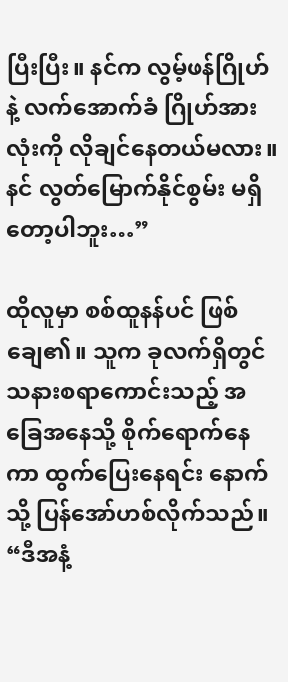ပြီးပြီး။ နင်က လွမ့်ဖန်ဂြိုဟ်နဲ့ လက်အောက်ခံ ဂြိုဟ်အားလုံးကို လိုချင်နေတယ်မလား။ နင် လွတ်မြောက်နိုင်စွမ်း မရှိတော့ပါဘူး…”

ထိုလူမှာ စစ်ထူနန်ပင် ဖြစ်ချေ၏။ သူက ခုလက်ရှိတွင် သနားစရာကောင်းသည့် အခြေအနေသို့ စိုက်ရောက်နေကာ ထွက်ပြေးနေရင်း နောက်သို့ ပြန်အော်ဟစ်လိုက်သည်။ “ဒီအနံ့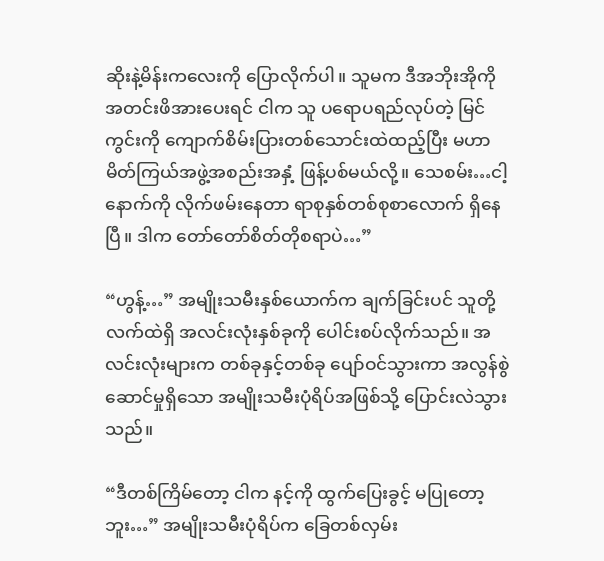ဆိုးနဲ့မိန်းကလေးကို ပြောလိုက်ပါ။ သူမက ဒီအဘိုးအိုကို အတင်းဖိအားပေးရင် ငါက သူ ပရောပရည်လုပ်တဲ့ မြင်ကွင်းကို ကျောက်စိမ်းပြားတစ်သောင်းထဲထည့်ပြီး မဟာမိတ်ကြယ်အဖွဲ့အစည်းအနှံ့ ဖြန့်ပစ်မယ်လို့။ သေစမ်း…ငါ့နောက်ကို လိုက်ဖမ်းနေတာ ရာစုနှစ်တစ်စုစာလောက် ရှိနေပြီ။ ဒါက တော်တော်စိတ်တိုစရာပဲ…”

“ဟွန့်…” အမျိုးသမီးနှစ်ယောက်က ချက်ခြင်းပင် သူတို့လက်ထဲရှိ အလင်းလုံးနှစ်ခုကို ပေါင်းစပ်လိုက်သည်။ အလင်းလုံးများက တစ်ခုနှင့်တစ်ခု ပျော်ဝင်သွားကာ အလွန်စွဲဆောင်မှုရှိသော အမျိုးသမီးပုံရိပ်အဖြစ်သို့ ပြောင်းလဲသွားသည်။

“ဒီတစ်ကြိမ်တော့ ငါက နင့်ကို ထွက်ပြေးခွင့် မပြုတော့ဘူး…” အမျိုးသမီးပုံရိပ်က ခြေတစ်လှမ်း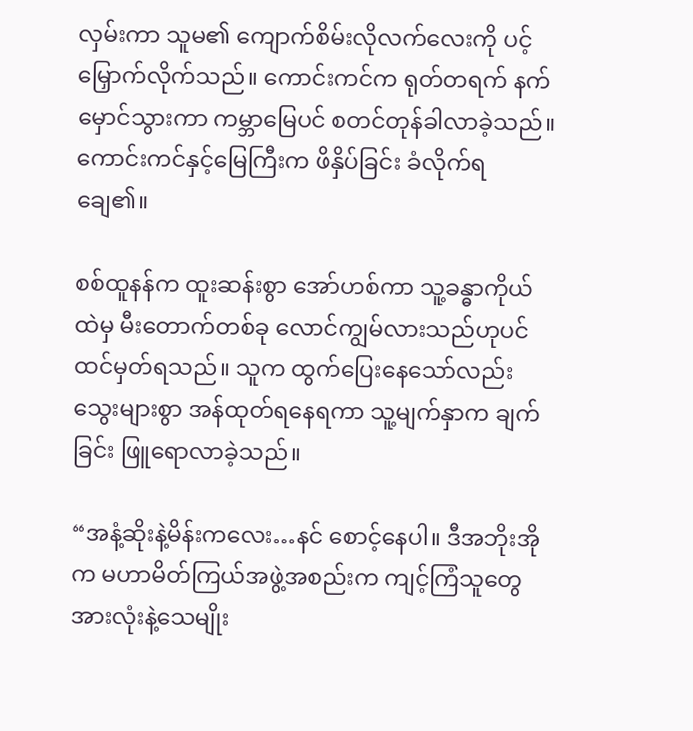လှမ်းကာ သူမ၏ ကျောက်စိမ်းလိုလက်လေးကို ပင့်မြှောက်လိုက်သည်။ ကောင်းကင်က ရုတ်တရက် နက်မှောင်သွားကာ ကမ္ဘာမြေပင် စတင်တုန်ခါလာခဲ့သည်။ ကောင်းကင်နှင့်မြေကြီးက ဖိနှိပ်ခြင်း ခံလိုက်ရချေ၏။

စစ်ထူနန်က ထူးဆန်းစွာ အော်ဟစ်ကာ သူ့ခန္ဓာကိုယ်ထဲမှ မီးတောက်တစ်ခု လောင်ကျွမ်လားသည်ဟုပင် ထင်မှတ်ရသည်။ သူက ထွက်ပြေးနေသော်လည်း သွေးများစွာ အန်ထုတ်ရနေရကာ သူ့မျက်နှာက ချက်ခြင်း ဖြူရောလာခဲ့သည်။

“အနံ့ဆိုးနဲ့မိန်းကလေး…နင် စောင့်နေပါ။ ဒီအဘိုးအိုက မဟာမိတ်ကြယ်အဖွဲ့အစည်းက ကျင့်ကြံသူတွေအားလုံးနဲ့သေမျိုး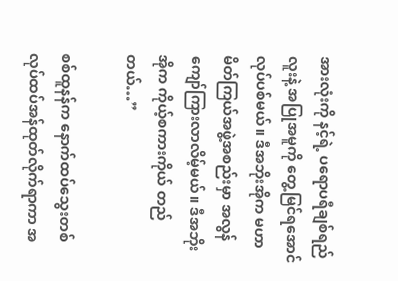အားလုံးကို နင့်ရဲ့ ပရောပရီချစ်ရည်လူးနဲ့ အပြုအမူကို တွေ့မြင်ရအောင် လုပ်ပစ်မယ်။ ဒီအဘိုးအိုက မဟာမိတ်ကြယ်အဖွဲ့အစည်းမှာ အလွန်ကျော်ကြားလာလိမ့်မယ်။ ဒီအဘိုးအိုက ကိုယ့်စကားကိုယ် တည်တယ်…”

စစ်ထူနန်က နောက်ထပ်သွေးတစ်လုပ်ထပ်အန်ထုတ်လိုက်ရာကာ အ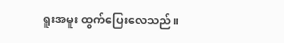ရူးအမူး ထွက်ပြေးလေသည်။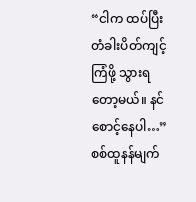“ငါက ထပ်ပြီး တံခါးပိတ်ကျင့်ကြံဖို့ သွားရတော့မယ်။ နင် စောင့်နေပါ…” စစ်ထူနန်မျက်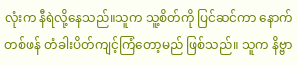လုံးက နီရဲလို့နေသည်။သူက သူ့စိတ်ကို ပြင်ဆင်ကာ နောက်တစ်ဖန် တံခါးပိတ်ကျင့်ကြံတော့မည် ဖြစ်သည်။ သူက နိဗ္ဗာ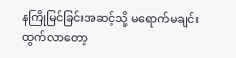နကြိုမြင်ခြင်းအဆင့်သို့ မရောက်မချင်း ထွက်လာတော့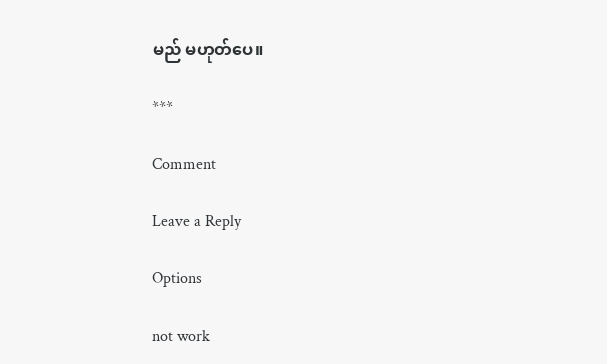မည် မဟုတ်ပေ။

***

Comment

Leave a Reply

Options

not work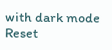with dark mode
Reset